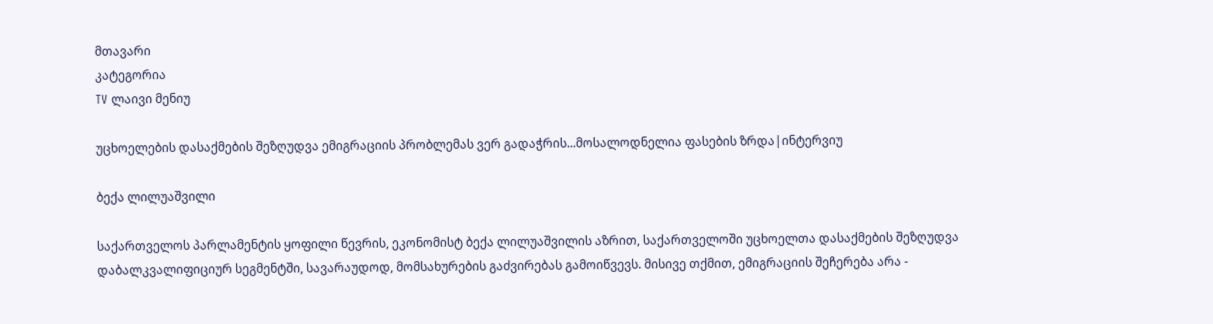მთავარი
კატეგორია
TV ლაივი მენიუ

უცხოელების დასაქმების შეზღუდვა ემიგრაციის პრობლემას ვერ გადაჭრის...მოსალოდნელია ფასების ზრდა|ინტერვიუ

ბექა ლილუაშვილი

საქართველოს პარლამენტის ყოფილი წევრის, ეკონომისტ ბექა ლილუაშვილის აზრით, საქართველოში უცხოელთა დასაქმების შეზღუდვა დაბალკვალიფიციურ სეგმენტში, სავარაუდოდ, მომსახურების გაძვირებას გამოიწვევს. მისივე თქმით, ემიგრაციის შეჩერება არა -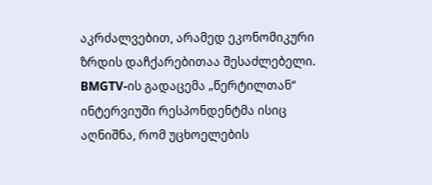აკრძალვებით, არამედ ეკონომიკური ზრდის დაჩქარებითაა შესაძლებელი. BMGTV-ის გადაცემა „წერტილთან“ ინტერვიუში რესპონდენტმა ისიც აღნიშნა, რომ უცხოელების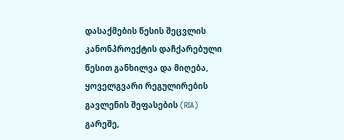დასაქმების წესის შეცვლის კანონპროექტის დაჩქარებული წესით განხილვა და მიღება, ყოველგვარი რეგულირების გავლენის შეფასების (RIA) გარეშე,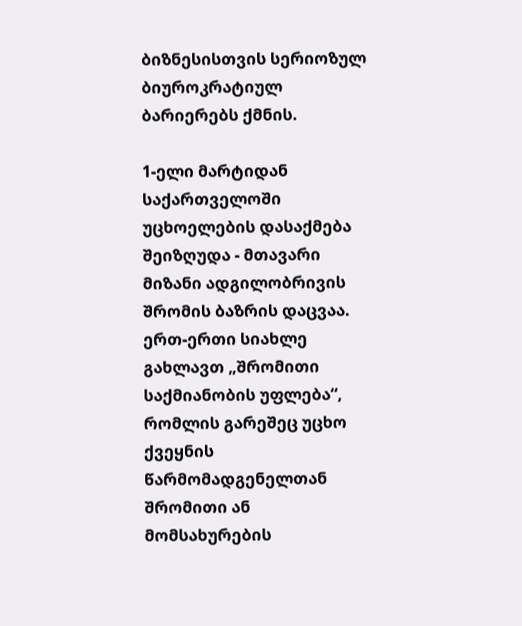ბიზნესისთვის სერიოზულ ბიუროკრატიულ ბარიერებს ქმნის.

1-ელი მარტიდან საქართველოში უცხოელების დასაქმება შეიზღუდა - მთავარი მიზანი ადგილობრივის შრომის ბაზრის დაცვაა. ერთ-ერთი სიახლე გახლავთ „შრომითი საქმიანობის უფლება“, რომლის გარეშეც უცხო ქვეყნის წარმომადგენელთან შრომითი ან მომსახურების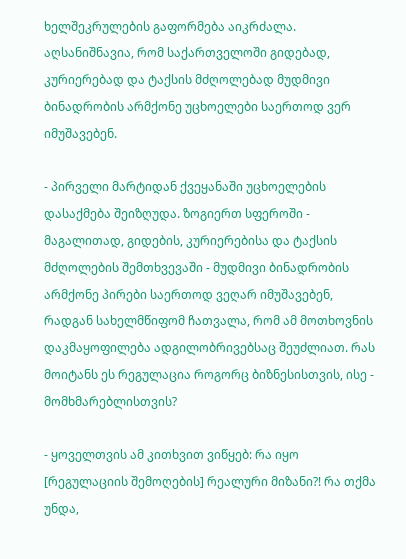ხელშეკრულების გაფორმება აიკრძალა. აღსანიშნავია, რომ საქართველოში გიდებად, კურიერებად და ტაქსის მძღოლებად მუდმივი ბინადრობის არმქონე უცხოელები საერთოდ ვერ იმუშავებენ.

- პირველი მარტიდან ქვეყანაში უცხოელების დასაქმება შეიზღუდა. ზოგიერთ სფეროში - მაგალითად, გიდების, კურიერებისა და ტაქსის მძღოლების შემთხვევაში - მუდმივი ბინადრობის არმქონე პირები საერთოდ ვეღარ იმუშავებენ, რადგან სახელმწიფომ ჩათვალა, რომ ამ მოთხოვნის დაკმაყოფილება ადგილობრივებსაც შეუძლიათ. რას მოიტანს ეს რეგულაცია როგორც ბიზნესისთვის, ისე - მომხმარებლისთვის?

- ყოველთვის ამ კითხვით ვიწყებ: რა იყო [რეგულაციის შემოღების] რეალური მიზანი?! რა თქმა უნდა,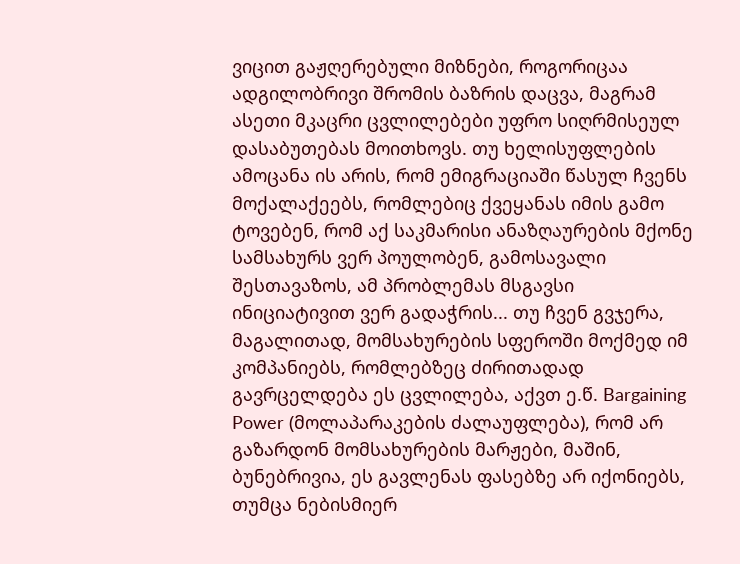ვიცით გაჟღერებული მიზნები, როგორიცაა ადგილობრივი შრომის ბაზრის დაცვა, მაგრამ ასეთი მკაცრი ცვლილებები უფრო სიღრმისეულ დასაბუთებას მოითხოვს. თუ ხელისუფლების ამოცანა ის არის, რომ ემიგრაციაში წასულ ჩვენს მოქალაქეებს, რომლებიც ქვეყანას იმის გამო ტოვებენ, რომ აქ საკმარისი ანაზღაურების მქონე სამსახურს ვერ პოულობენ, გამოსავალი შესთავაზოს, ამ პრობლემას მსგავსი ინიციატივით ვერ გადაჭრის... თუ ჩვენ გვჯერა, მაგალითად, მომსახურების სფეროში მოქმედ იმ კომპანიებს, რომლებზეც ძირითადად გავრცელდება ეს ცვლილება, აქვთ ე.წ. Bargaining Power (მოლაპარაკების ძალაუფლება), რომ არ გაზარდონ მომსახურების მარჟები, მაშინ, ბუნებრივია, ეს გავლენას ფასებზე არ იქონიებს, თუმცა ნებისმიერ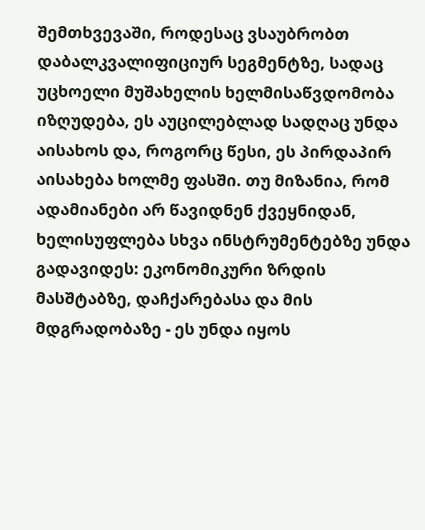შემთხვევაში, როდესაც ვსაუბრობთ დაბალკვალიფიციურ სეგმენტზე, სადაც უცხოელი მუშახელის ხელმისაწვდომობა იზღუდება, ეს აუცილებლად სადღაც უნდა აისახოს და, როგორც წესი, ეს პირდაპირ აისახება ხოლმე ფასში. თუ მიზანია, რომ ადამიანები არ წავიდნენ ქვეყნიდან, ხელისუფლება სხვა ინსტრუმენტებზე უნდა გადავიდეს: ეკონომიკური ზრდის მასშტაბზე, დაჩქარებასა და მის მდგრადობაზე - ეს უნდა იყოს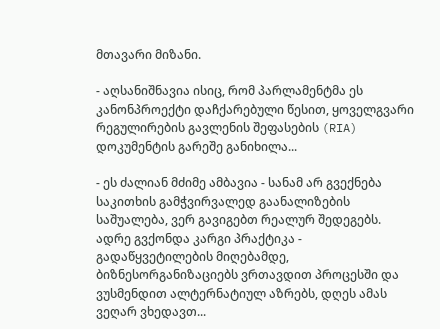მთავარი მიზანი.

- აღსანიშნავია ისიც, რომ პარლამენტმა ეს კანონპროექტი დაჩქარებული წესით, ყოველგვარი რეგულირების გავლენის შეფასების (RIA) დოკუმენტის გარეშე განიხილა...

- ეს ძალიან მძიმე ამბავია - სანამ არ გვექნება საკითხის გამჭვირვალედ გაანალიზების საშუალება, ვერ გავიგებთ რეალურ შედეგებს. ადრე გვქონდა კარგი პრაქტიკა - გადაწყვეტილების მიღებამდე, ბიზნესორგანიზაციებს ვრთავდით პროცესში და ვუსმენდით ალტერნატიულ აზრებს, დღეს ამას ვეღარ ვხედავთ...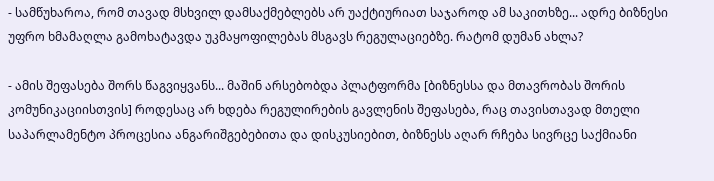- სამწუხაროა, რომ თავად მსხვილ დამსაქმებლებს არ უაქტიურიათ საჯაროდ ამ საკითხზე... ადრე ბიზნესი უფრო ხმამაღლა გამოხატავდა უკმაყოფილებას მსგავს რეგულაციებზე. რატომ დუმან ახლა?

- ამის შეფასება შორს წაგვიყვანს... მაშინ არსებობდა პლატფორმა [ბიზნესსა და მთავრობას შორის კომუნიკაციისთვის] როდესაც არ ხდება რეგულირების გავლენის შეფასება, რაც თავისთავად მთელი საპარლამენტო პროცესია ანგარიშგებებითა და დისკუსიებით, ბიზნესს აღარ რჩება სივრცე საქმიანი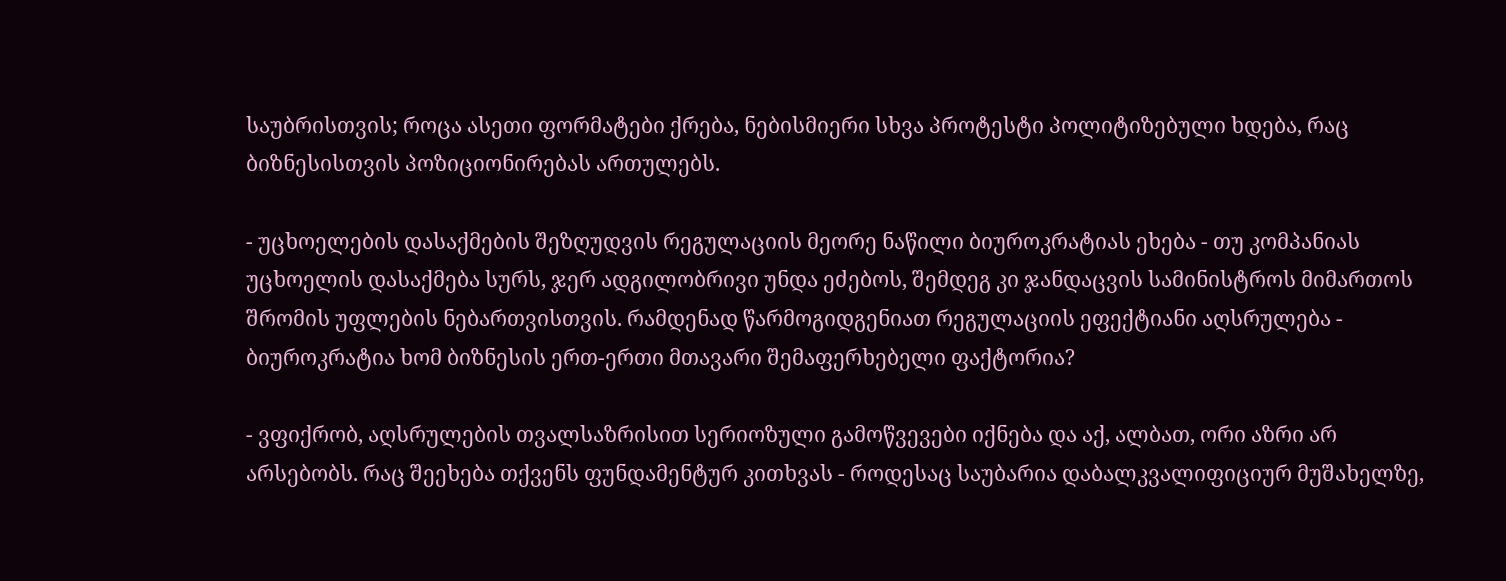საუბრისთვის; როცა ასეთი ფორმატები ქრება, ნებისმიერი სხვა პროტესტი პოლიტიზებული ხდება, რაც ბიზნესისთვის პოზიციონირებას ართულებს.

- უცხოელების დასაქმების შეზღუდვის რეგულაციის მეორე ნაწილი ბიუროკრატიას ეხება - თუ კომპანიას უცხოელის დასაქმება სურს, ჯერ ადგილობრივი უნდა ეძებოს, შემდეგ კი ჯანდაცვის სამინისტროს მიმართოს შრომის უფლების ნებართვისთვის. რამდენად წარმოგიდგენიათ რეგულაციის ეფექტიანი აღსრულება - ბიუროკრატია ხომ ბიზნესის ერთ-ერთი მთავარი შემაფერხებელი ფაქტორია?

- ვფიქრობ, აღსრულების თვალსაზრისით სერიოზული გამოწვევები იქნება და აქ, ალბათ, ორი აზრი არ არსებობს. რაც შეეხება თქვენს ფუნდამენტურ კითხვას - როდესაც საუბარია დაბალკვალიფიციურ მუშახელზე,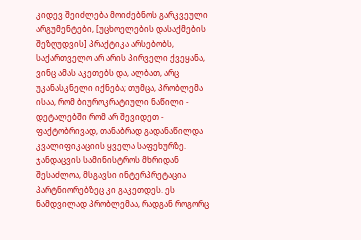კიდევ შეიძლება მოიძებნოს გარკვეული არგუმენტები, [უცხოელების დასაქმების შეზღუდვის] პრაქტიკა არსებობს, საქართველო არ არის პირველი ქვეყანა, ვინც ამას აკეთებს და, ალბათ, არც უკანასკნელი იქნება; თუმცა, პრობლემა ისაა, რომ ბიუროკრატიული ნაწილი - დეტალებში რომ არ შევიდეთ - ფაქტობრივად, თანაბრად გადანაწილდა კვალიფიკაციის ყველა საფეხურზე. ჯანდაცვის სამინისტროს მხრიდან შესაძლოა, მსგავსი ინტერპრეტაცია პარტნიორებზეც კი გაკეთდეს. ეს ნამდვილად პრობლემაა, რადგან როგორც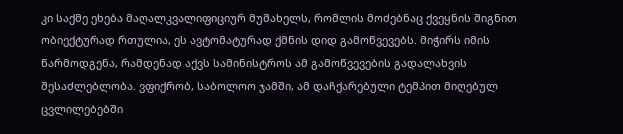კი საქმე ეხება მაღალკვალიფიციურ მუშახელს, რომლის მოძებნაც ქვეყნის შიგნით ობიექტურად რთულია, ეს ავტომატურად ქმნის დიდ გამოწვევებს. მიჭირს იმის წარმოდგენა, რამდენად აქვს სამინისტროს ამ გამოწვევების გადალახვის შესაძლებლობა. ვფიქრობ, საბოლოო ჯამში, ამ დაჩქარებული ტემპით მიღებულ ცვლილებებში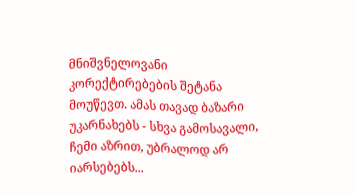მნიშვნელოვანი კორექტირებების შეტანა მოუწევთ. ამას თავად ბაზარი უკარნახებს - სხვა გამოსავალი, ჩემი აზრით, უბრალოდ არ იარსებებს...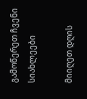გამოწერეთ ჩვენი სიახლეები

მიიღეთ დღის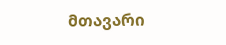მთავარი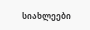სიახლეები